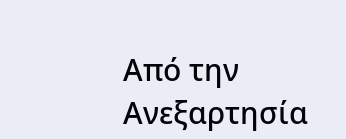Από την Ανεξαρτησία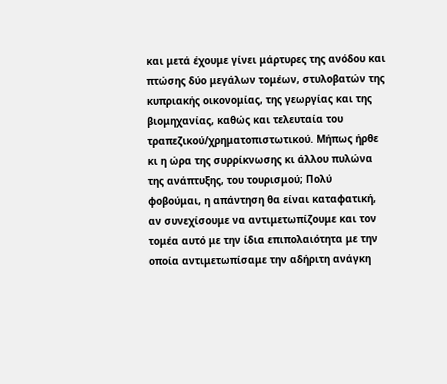και μετά έχουμε γίνει μάρτυρες της ανόδου και πτώσης δύο μεγάλων τομέων, στυλοβατών της κυπριακής οικονομίας, της γεωργίας και της βιομηχανίας, καθώς και τελευταία του τραπεζικού/χρηματοπιστωτικού. Μήπως ήρθε κι η ώρα της συρρίκνωσης κι άλλου πυλώνα της ανάπτυξης, του τουρισμού; Πολύ φοβούμαι, η απάντηση θα είναι καταφατική, αν συνεχίσουμε να αντιμετωπίζουμε και τον τομέα αυτό με την ίδια επιπολαιότητα με την οποία αντιμετωπίσαμε την αδήριτη ανάγκη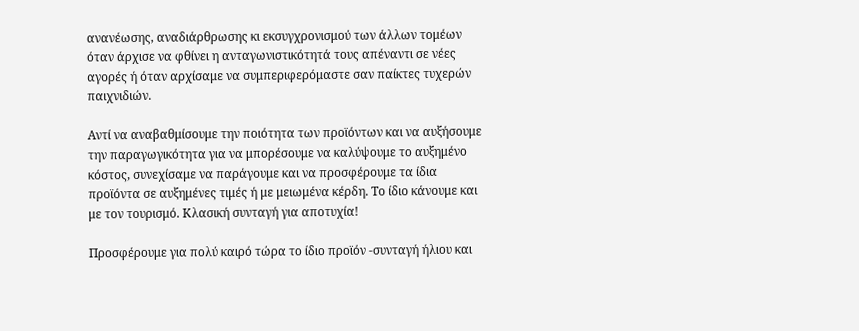ανανέωσης, αναδιάρθρωσης κι εκσυγχρονισμού των άλλων τομέων όταν άρχισε να φθίνει η ανταγωνιστικότητά τους απέναντι σε νέες αγορές ή όταν αρχίσαμε να συμπεριφερόμαστε σαν παίκτες τυχερών παιχνιδιών.

Αντί να αναβαθμίσουμε την ποιότητα των προϊόντων και να αυξήσουμε την παραγωγικότητα για να μπορέσουμε να καλύψουμε το αυξημένο κόστος, συνεχίσαμε να παράγουμε και να προσφέρουμε τα ίδια προϊόντα σε αυξημένες τιμές ή με μειωμένα κέρδη. Το ίδιο κάνουμε και με τον τουρισμό. Κλασική συνταγή για αποτυχία!

Προσφέρουμε για πολύ καιρό τώρα το ίδιο προϊόν -συνταγή ήλιου και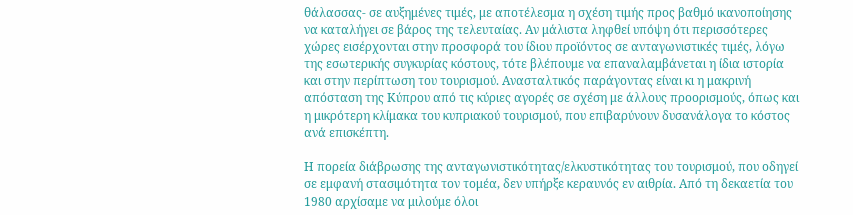θάλασσας- σε αυξημένες τιμές, με αποτέλεσμα η σχέση τιμής προς βαθμό ικανοποίησης να καταλήγει σε βάρος της τελευταίας. Αν μάλιστα ληφθεί υπόψη ότι περισσότερες χώρες εισέρχονται στην προσφορά του ίδιου προϊόντος σε ανταγωνιστικές τιμές, λόγω της εσωτερικής συγκυρίας κόστους, τότε βλέπουμε να επαναλαμβάνεται η ίδια ιστορία και στην περίπτωση του τουρισμού. Ανασταλτικός παράγοντας είναι κι η μακρινή απόσταση της Κύπρου από τις κύριες αγορές σε σχέση με άλλους προορισμούς, όπως και η μικρότερη κλίμακα του κυπριακού τουρισμού, που επιβαρύνουν δυσανάλογα το κόστος ανά επισκέπτη.

Η πορεία διάβρωσης της ανταγωνιστικότητας/ελκυστικότητας του τουρισμού, που οδηγεί σε εμφανή στασιμότητα τον τομέα, δεν υπήρξε κεραυνός εν αιθρία. Από τη δεκαετία του 1980 αρχίσαμε να μιλούμε όλοι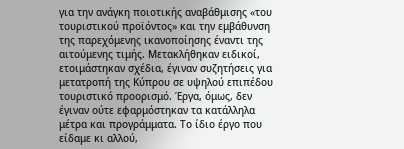για την ανάγκη ποιοτικής αναβάθμισης «του τουριστικού προϊόντος» και την εμβάθυνση της παρεχόμενης ικανοποίησης έναντι της αιτούμενης τιμής. Μετακλήθηκαν ειδικοί, ετοιμάστηκαν σχέδια, έγιναν συζητήσεις για μετατροπή της Κύπρου σε υψηλού επιπέδου τουριστικό προορισμό. Έργα, όμως, δεν έγιναν ούτε εφαρμόστηκαν τα κατάλληλα μέτρα και προγράμματα. Το ίδιο έργο που είδαμε κι αλλού,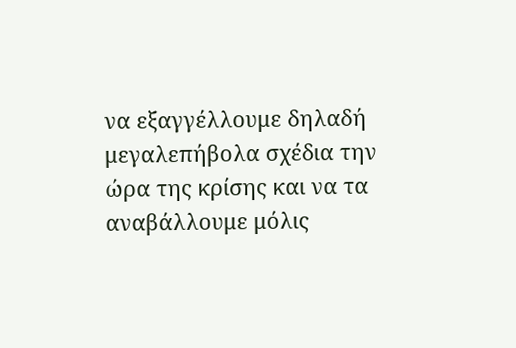να εξαγγέλλουμε δηλαδή μεγαλεπήβολα σχέδια την ώρα της κρίσης και να τα αναβάλλουμε μόλις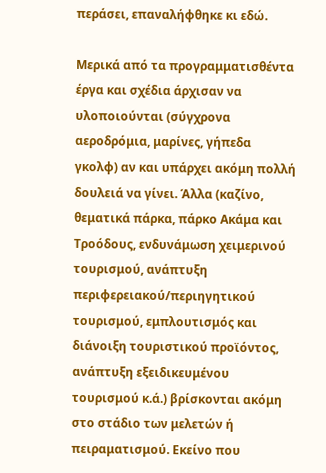περάσει, επαναλήφθηκε κι εδώ.

Μερικά από τα προγραμματισθέντα έργα και σχέδια άρχισαν να υλοποιούνται (σύγχρονα αεροδρόμια, μαρίνες, γήπεδα γκολφ) αν και υπάρχει ακόμη πολλή δουλειά να γίνει. Άλλα (καζίνο, θεματικά πάρκα, πάρκο Ακάμα και Τροόδους, ενδυνάμωση χειμερινού τουρισμού, ανάπτυξη περιφερειακού/περιηγητικού τουρισμού, εμπλουτισμός και διάνοιξη τουριστικού προϊόντος, ανάπτυξη εξειδικευμένου τουρισμού κ.ά.) βρίσκονται ακόμη στο στάδιο των μελετών ή πειραματισμού. Εκείνο που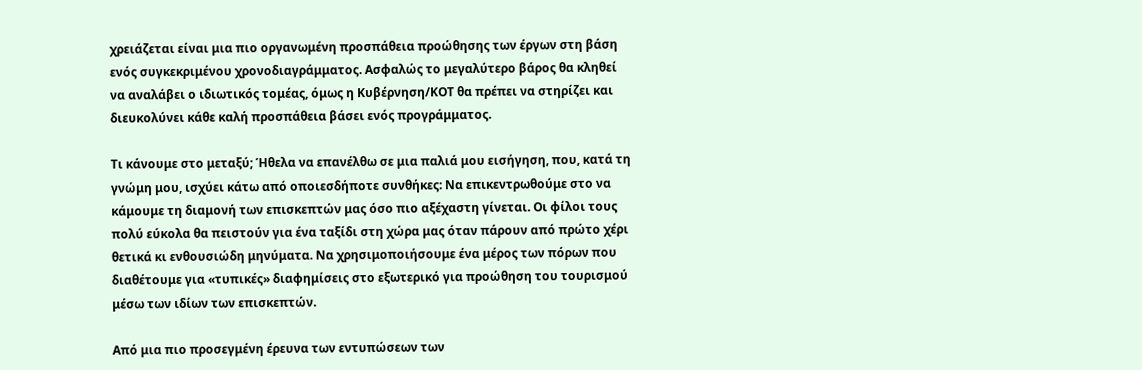χρειάζεται είναι μια πιο οργανωμένη προσπάθεια προώθησης των έργων στη βάση ενός συγκεκριμένου χρονοδιαγράμματος. Ασφαλώς το μεγαλύτερο βάρος θα κληθεί να αναλάβει ο ιδιωτικός τομέας, όμως η Κυβέρνηση/ΚΟΤ θα πρέπει να στηρίζει και διευκολύνει κάθε καλή προσπάθεια βάσει ενός προγράμματος.

Τι κάνουμε στο μεταξύ; Ήθελα να επανέλθω σε μια παλιά μου εισήγηση, που, κατά τη γνώμη μου, ισχύει κάτω από οποιεσδήποτε συνθήκες: Να επικεντρωθούμε στο να κάμουμε τη διαμονή των επισκεπτών μας όσο πιο αξέχαστη γίνεται. Οι φίλοι τους πολύ εύκολα θα πειστούν για ένα ταξίδι στη χώρα μας όταν πάρουν από πρώτο χέρι θετικά κι ενθουσιώδη μηνύματα. Να χρησιμοποιήσουμε ένα μέρος των πόρων που διαθέτουμε για «τυπικές» διαφημίσεις στο εξωτερικό για προώθηση του τουρισμού μέσω των ιδίων των επισκεπτών.

Από μια πιο προσεγμένη έρευνα των εντυπώσεων των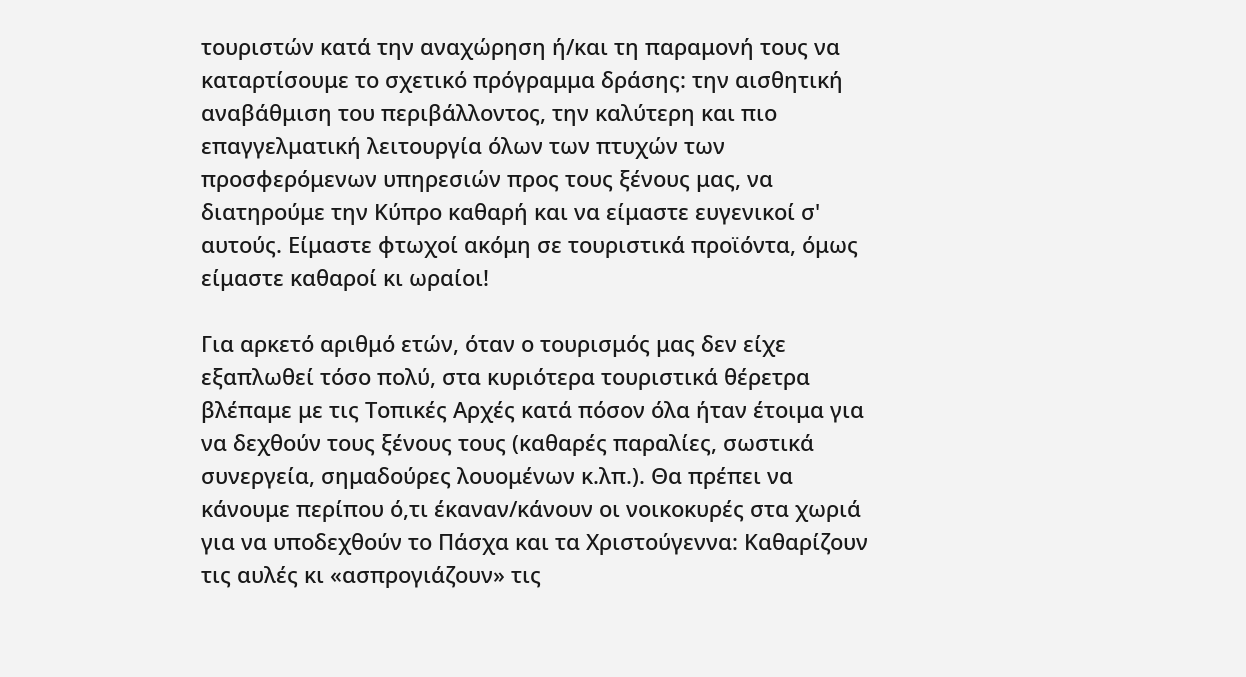τουριστών κατά την αναχώρηση ή/και τη παραμονή τους να καταρτίσουμε το σχετικό πρόγραμμα δράσης: την αισθητική αναβάθμιση του περιβάλλοντος, την καλύτερη και πιο επαγγελματική λειτουργία όλων των πτυχών των προσφερόμενων υπηρεσιών προς τους ξένους μας, να διατηρούμε την Κύπρο καθαρή και να είμαστε ευγενικοί σ' αυτούς. Είμαστε φτωχοί ακόμη σε τουριστικά προϊόντα, όμως είμαστε καθαροί κι ωραίοι!

Για αρκετό αριθμό ετών, όταν ο τουρισμός μας δεν είχε εξαπλωθεί τόσο πολύ, στα κυριότερα τουριστικά θέρετρα βλέπαμε με τις Τοπικές Αρχές κατά πόσον όλα ήταν έτοιμα για να δεχθούν τους ξένους τους (καθαρές παραλίες, σωστικά συνεργεία, σημαδούρες λουομένων κ.λπ.). Θα πρέπει να κάνουμε περίπου ό,τι έκαναν/κάνουν οι νοικοκυρές στα χωριά για να υποδεχθούν το Πάσχα και τα Χριστούγεννα: Καθαρίζουν τις αυλές κι «ασπρογιάζουν» τις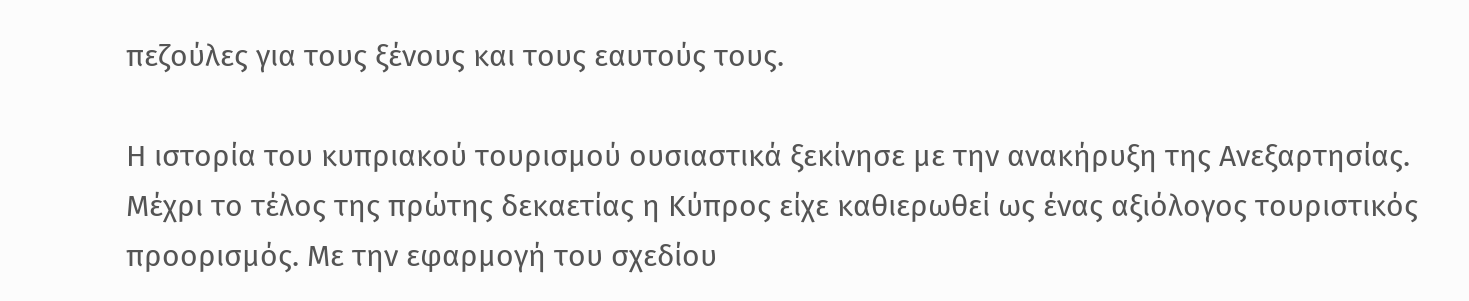πεζούλες για τους ξένους και τους εαυτούς τους.

Η ιστορία του κυπριακού τουρισμού ουσιαστικά ξεκίνησε με την ανακήρυξη της Ανεξαρτησίας. Μέχρι το τέλος της πρώτης δεκαετίας η Κύπρος είχε καθιερωθεί ως ένας αξιόλογος τουριστικός προορισμός. Με την εφαρμογή του σχεδίου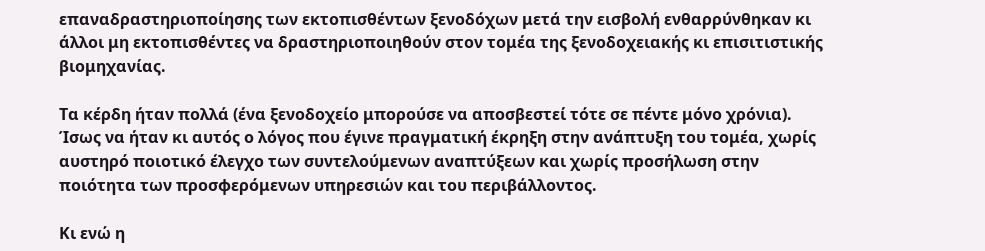επαναδραστηριοποίησης των εκτοπισθέντων ξενοδόχων μετά την εισβολή ενθαρρύνθηκαν κι άλλοι μη εκτοπισθέντες να δραστηριοποιηθούν στον τομέα της ξενοδοχειακής κι επισιτιστικής βιομηχανίας.

Τα κέρδη ήταν πολλά (ένα ξενοδοχείο μπορούσε να αποσβεστεί τότε σε πέντε μόνο χρόνια). Ίσως να ήταν κι αυτός ο λόγος που έγινε πραγματική έκρηξη στην ανάπτυξη του τομέα, χωρίς αυστηρό ποιοτικό έλεγχο των συντελούμενων αναπτύξεων και χωρίς προσήλωση στην ποιότητα των προσφερόμενων υπηρεσιών και του περιβάλλοντος.

Κι ενώ η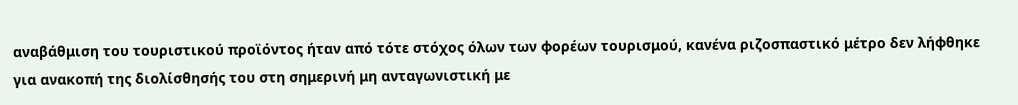αναβάθμιση του τουριστικού προϊόντος ήταν από τότε στόχος όλων των φορέων τουρισμού, κανένα ριζοσπαστικό μέτρο δεν λήφθηκε για ανακοπή της διολίσθησής του στη σημερινή μη ανταγωνιστική με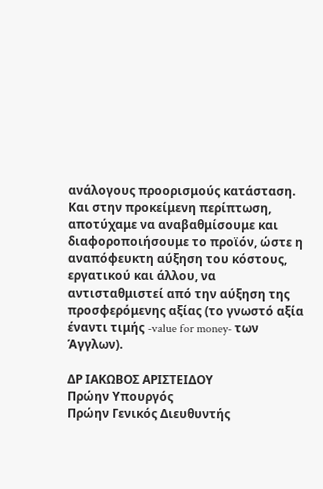ανάλογους προορισμούς κατάσταση. Και στην προκείμενη περίπτωση, αποτύχαμε να αναβαθμίσουμε και διαφοροποιήσουμε το προϊόν, ώστε η αναπόφευκτη αύξηση του κόστους, εργατικού και άλλου, να αντισταθμιστεί από την αύξηση της προσφερόμενης αξίας (το γνωστό αξία έναντι τιμής -value for money- των Άγγλων).

ΔΡ ΙΑΚΩΒΟΣ ΑΡΙΣΤΕΙΔΟΥ
Πρώην Υπουργός
Πρώην Γενικός Διευθυντής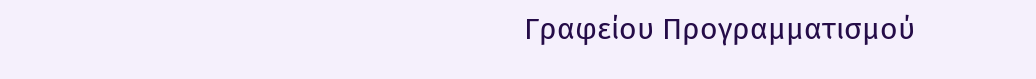Γραφείου Προγραμματισμού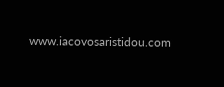www.iacovosaristidou.com